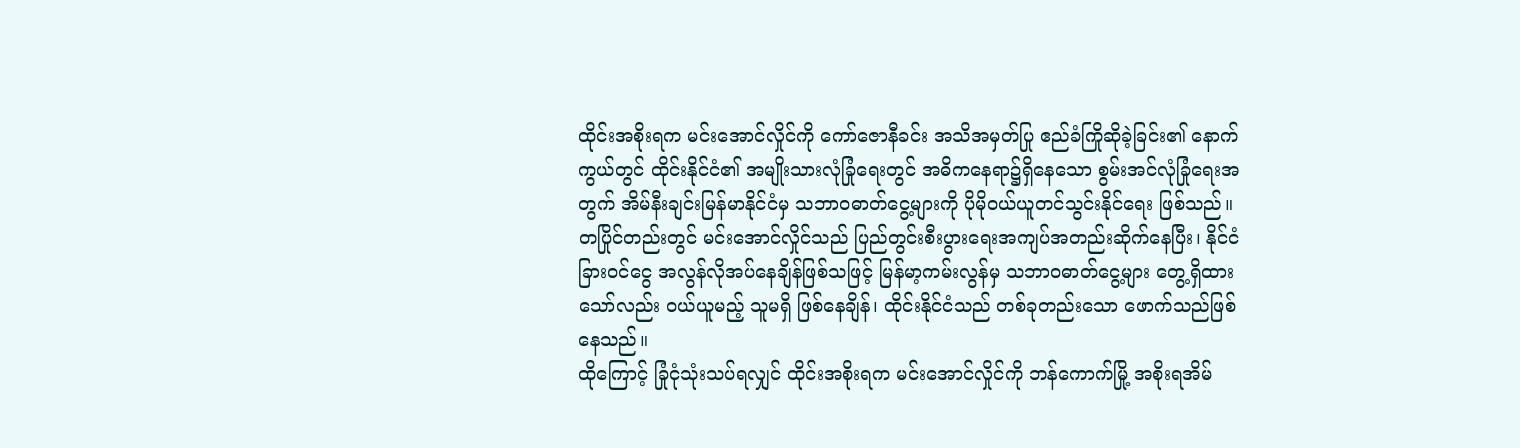ထိုင်းအစိုးရက မင်းအောင်လှိုင်ကို ကော်ဇောနီခင်း အသိအမှတ်ပြု ဧည်ခံကြိုဆိုခဲ့ခြင်း၏ နောက်ကွယ်တွင် ထိုင်းနိုင်ငံ၏ အမျိုးသားလုံခြုံရေးတွင် အဓိကနေရာ၌ရှိနေသော စွမ်းအင်လုံခြုံရေးအတွက် အိမ်နီးချင်းမြန်မာနိုင်ငံမှ သဘာဝဓာတ်ငွေ့များကို ပိုမိုဝယ်ယူတင်သွင်းနိုင်ရေး ဖြစ်သည်။
တပြိုင်တည်းတွင် မင်းအောင်လှိုင်သည် ပြည်တွင်းစီးပွားရေးအကျပ်အတည်းဆိုက်နေပြီး၊ နိုင်ငံခြားဝင်ငွေ အလွန်လိုအပ်နေချိန်ဖြစ်သဖြင့် မြန်မာ့ကမ်းလွန်မှ သဘာဝဓာတ်ငွေ့များ တွေ့ရှိထားသော်လည်း ဝယ်ယူမည့် သူမရှိ ဖြစ်နေချိန်၊ ထိုင်းနိုင်ငံသည် တစ်ခုတည်းသော ဖောက်သည်ဖြစ်နေသည်။
ထိုကြောင့် ခြုံငုံသုံးသပ်ရလျှင် ထိုင်းအစိုးရက မင်းအောင်လှိုင်ကို ဘန်ကောက်မြို့ အစိုးရအိမ်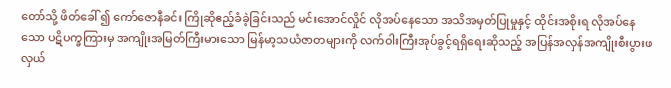တော်သို့ ဖိတ်ခေါ် ၍ ကော်ဇောနီခင်း ကြိုဆိုဧည့်ခံခဲ့ခြင်းသည် မင်းအောင်လှိုင် လိုအပ်နေသော အသိအမှတ်ပြုမှုနှင့် ထိုင်းအစိုးရ လိုအပ်နေသော ပဋိပက္ခကြားမှ အကျိုးအမြတ်ကြီးမားသော မြန်မာ့သယံဇာတများကို လက်ဝါးကြီးအုပ်ခွင့်ရရှိရေးဆိုသည့် အပြန်အလှန်အကျိုးစီးပွားဖလှယ်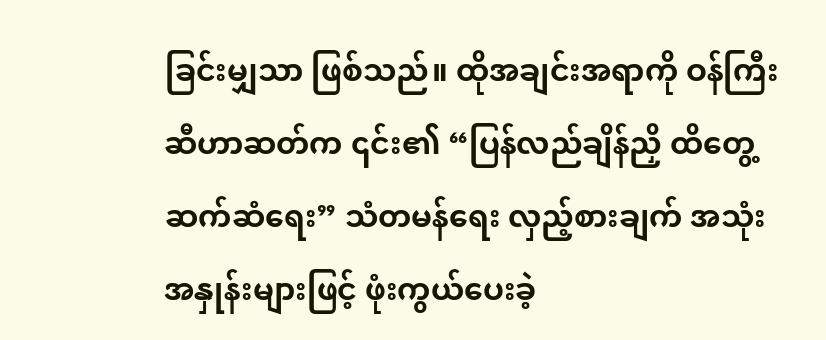ခြင်းမျှသာ ဖြစ်သည်။ ထိုအချင်းအရာကို ဝန်ကြီး ဆီဟာဆတ်က ၎င်း၏ “ပြန်လည်ချိန်ညှိ ထိတွေ့ဆက်ဆံရေး” သံတမန်ရေး လှည့်စားချက် အသုံးအနှုန်းများဖြင့် ဖုံးကွယ်ပေးခဲ့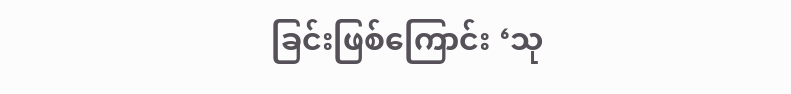ခြင်းဖြစ်ကြောင်း ‘သု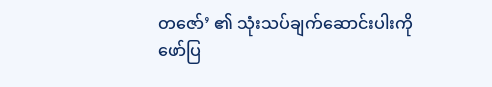တဇော်’ ၏ သုံးသပ်ချက်ဆောင်းပါးကို ဖော်ပြ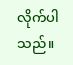လိုက်ပါသည်။